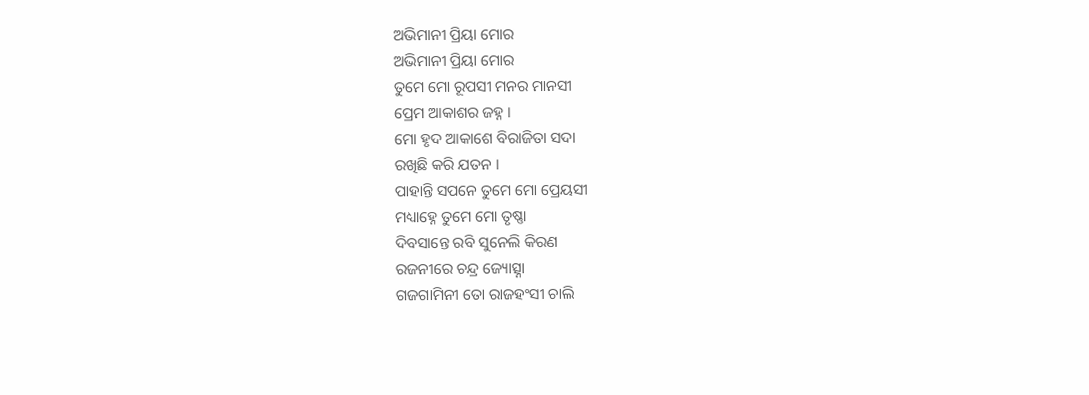ଅଭିମାନୀ ପ୍ରିୟା ମୋର
ଅଭିମାନୀ ପ୍ରିୟା ମୋର
ତୁମେ ମୋ ରୂପସୀ ମନର ମାନସୀ
ପ୍ରେମ ଆକାଶର ଜହ୍ନ ।
ମୋ ହୃଦ ଆକାଶେ ବିରାଜିତା ସଦା
ରଖିଛି କରି ଯତନ ।
ପାହାନ୍ତି ସପନେ ତୁମେ ମୋ ପ୍ରେୟସୀ
ମଧ୍ୟାହ୍ନେ ତୁମେ ମୋ ତୃଷ୍ଣା
ଦିବସାନ୍ତେ ରବି ସୁନେଲି କିରଣ
ରଜନୀରେ ଚନ୍ଦ୍ର ଜ୍ୟୋତ୍ସ୍ନା
ଗଜଗାମିନୀ ତୋ ରାଜହଂସୀ ଚାଲି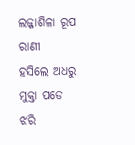ଲଜ୍ଜାଶିଳା ରୂପ ରାଣୀ
ହସିଲେ ଅଧରୁ ମୁକ୍ତା ପଡେ ଝରି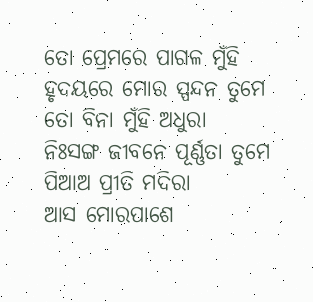ତୋ ପ୍ରେମରେ ପାଗଳ ମୁଁହି
ହୃଦୟରେ ମୋର ସ୍ପନ୍ଦନ ତୁମେ
ତୋ ବିନା ମୁଁହି ଅଧୁରା
ନିଃସଙ୍ଗ ଜୀବନେ ପୂର୍ଣ୍ଣତା ତୁମେ
ପିଆଅ ପ୍ରୀତି ମଦିରା
ଆସ ମୋରପାଶେ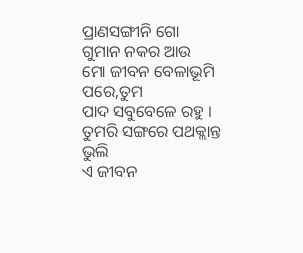ପ୍ରାଣସଙ୍ଗୀନି ଗୋ
ଗୁମାନ ନକର ଆଉ
ମୋ ଜୀବନ ବେଳାଭୂମି ପରେ,ତୁମ
ପାଦ ସବୁବେଳେ ରହୁ ।
ତୁମରି ସଙ୍ଗରେ ପଥକ୍ଲାନ୍ତ ଭୁଲି
ଏ ଜୀବନ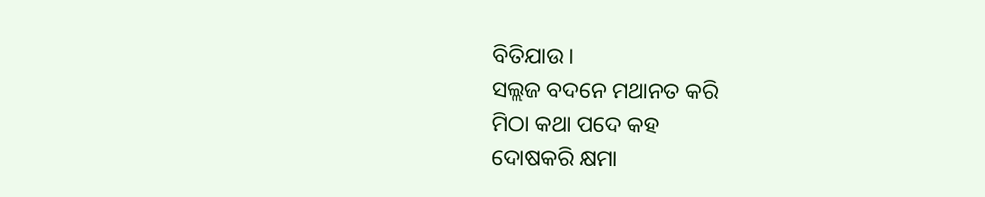ବିତିଯାଉ ।
ସଲ୍ଲଜ ବଦନେ ମଥାନତ କରି
ମିଠା କଥା ପଦେ କହ
ଦୋଷକରି କ୍ଷମା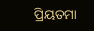ପ୍ରିୟତମା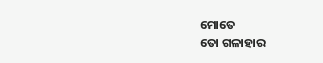ମୋତେ
ତୋ ଗଳାହାର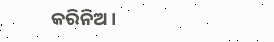କରିନିଅ ।